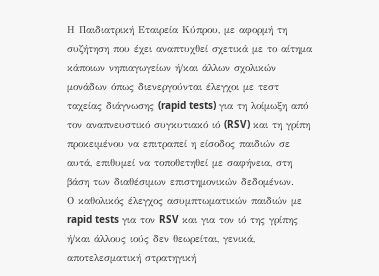Η Παιδιατρική Εταιρεία Κύπρου, με αφορμή τη συζήτηση που έχει αναπτυχθεί σχετικά με το αίτημα κάποιων νηπιαγωγείων ή/και άλλων σχολικών μονάδων όπως διενεργούνται έλεγχοι με τεστ ταχείας διάγνωσης (rapid tests) για τη λοίμωξη από τον αναπνευστικό συγκυτιακό ιό (RSV) και τη γρίπη προκειμένου να επιτραπεί η είσοδος παιδιών σε αυτά, επιθυμεί να τοποθετηθεί με σαφήνεια, στη βάση των διαθέσιμων επιστημονικών δεδομένων.
Ο καθολικός έλεγχος ασυμπτωματικών παιδιών με rapid tests για τον RSV και για τον ιό της γρίπης ή/και άλλους ιούς δεν θεωρείται, γενικά, αποτελεσματική στρατηγική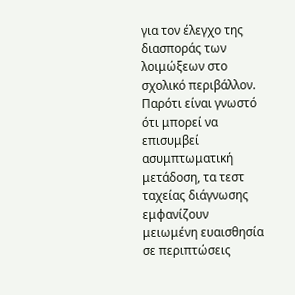για τον έλεγχο της διασποράς των λοιμώξεων στο σχολικό περιβάλλον. Παρότι είναι γνωστό ότι μπορεί να επισυμβεί ασυμπτωματική μετάδοση, τα τεστ ταχείας διάγνωσης εμφανίζουν μειωμένη ευαισθησία σε περιπτώσεις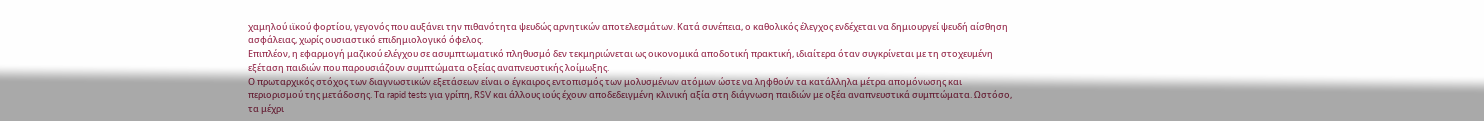χαμηλού ιϊκού φορτίου, γεγονός που αυξάνει την πιθανότητα ψευδώς αρνητικών αποτελεσμάτων. Κατά συνέπεια, ο καθολικός έλεγχος ενδέχεται να δημιουργεί ψευδή αίσθηση ασφάλειας, χωρίς ουσιαστικό επιδημιολογικό όφελος.
Επιπλέον, η εφαρμογή μαζικού ελέγχου σε ασυμπτωματικό πληθυσμό δεν τεκμηριώνεται ως οικονομικά αποδοτική πρακτική, ιδιαίτερα όταν συγκρίνεται με τη στοχευμένη εξέταση παιδιών που παρουσιάζουν συμπτώματα οξείας αναπνευστικής λοίμωξης.
Ο πρωταρχικός στόχος των διαγνωστικών εξετάσεων είναι ο έγκαιρος εντοπισμός των μολυσμένων ατόμων ώστε να ληφθούν τα κατάλληλα μέτρα απομόνωσης και περιορισμού της μετάδοσης. Τα rapid tests για γρίπη, RSV και άλλους ιούς έχουν αποδεδειγμένη κλινική αξία στη διάγνωση παιδιών με οξέα αναπνευστικά συμπτώματα. Ωστόσο, τα μέχρι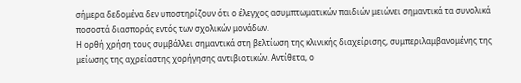σήμερα δεδομένα δεν υποστηρίζουν ότι ο έλεγχος ασυμπτωματικών παιδιών μειώνει σημαντικά τα συνολικά ποσοστά διασποράς εντός των σχολικών μονάδων.
Η ορθή χρήση τους συμβάλλει σημαντικά στη βελτίωση της κλινικής διαχείρισης, συμπεριλαμβανομένης της μείωσης της αχρείαστης χορήγησης αντιβιοτικών. Αντίθετα, ο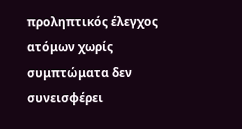προληπτικός έλεγχος ατόμων χωρίς συμπτώματα δεν συνεισφέρει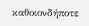καθοιονδήποτε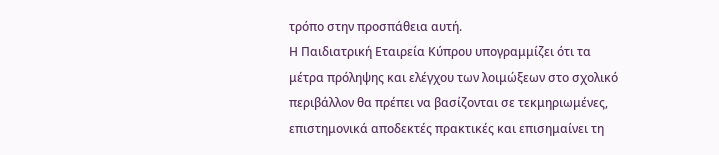τρόπο στην προσπάθεια αυτή.
Η Παιδιατρική Εταιρεία Κύπρου υπογραμμίζει ότι τα μέτρα πρόληψης και ελέγχου των λοιμώξεων στο σχολικό περιβάλλον θα πρέπει να βασίζονται σε τεκμηριωμένες, επιστημονικά αποδεκτές πρακτικές και επισημαίνει τη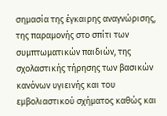σημασία της έγκαιρης αναγνώρισης, της παραμονής στο σπίτι των συμπτωματικών παιδιών, της σχολαστικής τήρησης των βασικών κανόνων υγιεινής και του εμβολιαστικού σχήματος καθώς και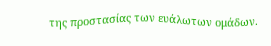της προστασίας των ευάλωτων ομάδων.